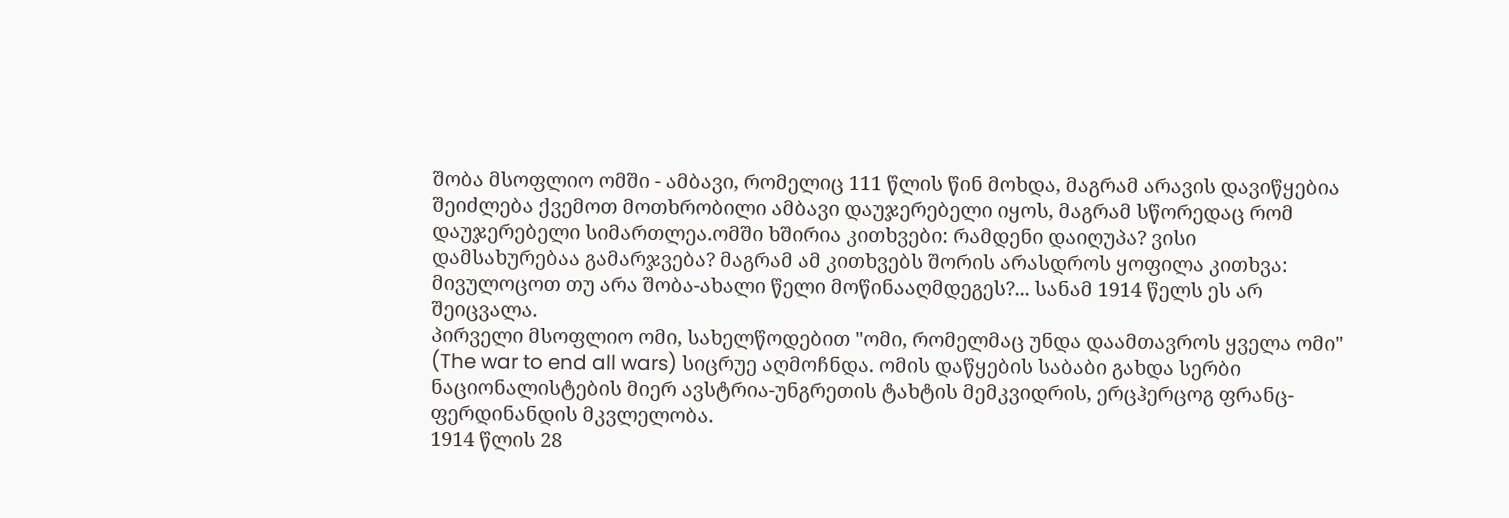შობა მსოფლიო ომში - ამბავი, რომელიც 111 წლის წინ მოხდა, მაგრამ არავის დავიწყებია
შეიძლება ქვემოთ მოთხრობილი ამბავი დაუჯერებელი იყოს, მაგრამ სწორედაც რომ დაუჯერებელი სიმართლეა.ომში ხშირია კითხვები: რამდენი დაიღუპა? ვისი დამსახურებაა გამარჯვება? მაგრამ ამ კითხვებს შორის არასდროს ყოფილა კითხვა: მივულოცოთ თუ არა შობა-ახალი წელი მოწინააღმდეგეს?... სანამ 1914 წელს ეს არ შეიცვალა.
პირველი მსოფლიო ომი, სახელწოდებით "ომი, რომელმაც უნდა დაამთავროს ყველა ომი" (The war to end all wars) სიცრუე აღმოჩნდა. ომის დაწყების საბაბი გახდა სერბი ნაციონალისტების მიერ ავსტრია-უნგრეთის ტახტის მემკვიდრის, ერცჰერცოგ ფრანც-ფერდინანდის მკვლელობა.
1914 წლის 28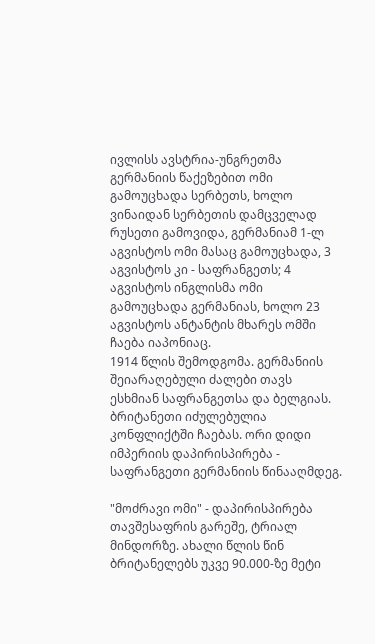ივლისს ავსტრია-უნგრეთმა გერმანიის წაქეზებით ომი გამოუცხადა სერბეთს, ხოლო ვინაიდან სერბეთის დამცველად რუსეთი გამოვიდა, გერმანიამ 1-ლ აგვისტოს ომი მასაც გამოუცხადა, 3 აგვისტოს კი - საფრანგეთს; 4 აგვისტოს ინგლისმა ომი გამოუცხადა გერმანიას, ხოლო 23 აგვისტოს ანტანტის მხარეს ომში ჩაება იაპონიაც.
1914 წლის შემოდგომა. გერმანიის შეიარაღებული ძალები თავს ესხმიან საფრანგეთსა და ბელგიას. ბრიტანეთი იძულებულია კონფლიქტში ჩაებას. ორი დიდი იმპერიის დაპირისპირება - საფრანგეთი გერმანიის წინააღმდეგ.

"მოძრავი ომი" - დაპირისპირება თავშესაფრის გარეშე, ტრიალ მინდორზე. ახალი წლის წინ ბრიტანელებს უკვე 90.000-ზე მეტი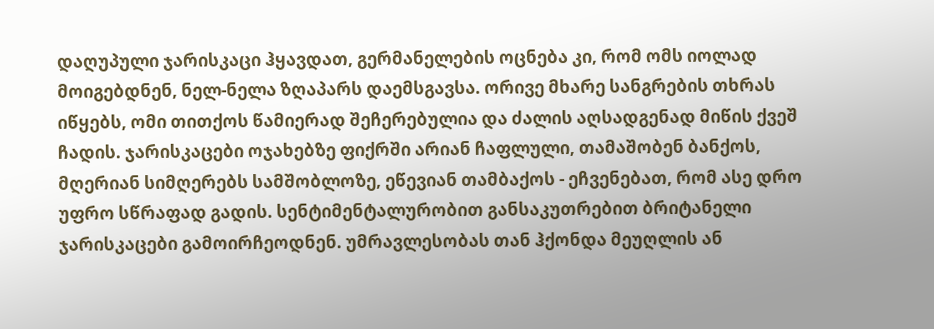დაღუპული ჯარისკაცი ჰყავდათ, გერმანელების ოცნება კი, რომ ომს იოლად მოიგებდნენ, ნელ-ნელა ზღაპარს დაემსგავსა. ორივე მხარე სანგრების თხრას იწყებს, ომი თითქოს წამიერად შეჩერებულია და ძალის აღსადგენად მიწის ქვეშ ჩადის. ჯარისკაცები ოჯახებზე ფიქრში არიან ჩაფლული, თამაშობენ ბანქოს, მღერიან სიმღერებს სამშობლოზე, ეწევიან თამბაქოს - ეჩვენებათ, რომ ასე დრო უფრო სწრაფად გადის. სენტიმენტალურობით განსაკუთრებით ბრიტანელი ჯარისკაცები გამოირჩეოდნენ. უმრავლესობას თან ჰქონდა მეუღლის ან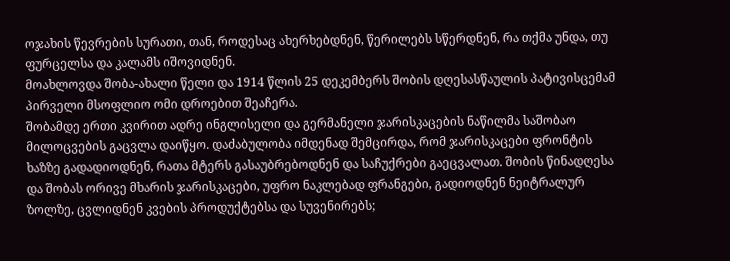ოჯახის წევრების სურათი, თან, როდესაც ახერხებდნენ, წერილებს სწერდნენ, რა თქმა უნდა, თუ ფურცელსა და კალამს იშოვიდნენ.
მოახლოვდა შობა-ახალი წელი და 1914 წლის 25 დეკემბერს შობის დღესასწაულის პატივისცემამ პირველი მსოფლიო ომი დროებით შეაჩერა.
შობამდე ერთი კვირით ადრე ინგლისელი და გერმანელი ჯარისკაცების ნაწილმა საშობაო მილოცვების გაცვლა დაიწყო. დაძაბულობა იმდენად შემცირდა, რომ ჯარისკაცები ფრონტის ხაზზე გადადიოდნენ, რათა მტერს გასაუბრებოდნენ და საჩუქრები გაეცვალათ. შობის წინადღესა და შობას ორივე მხარის ჯარისკაცები, უფრო ნაკლებად ფრანგები, გადიოდნენ ნეიტრალურ ზოლზე, ცვლიდნენ კვების პროდუქტებსა და სუვენირებს;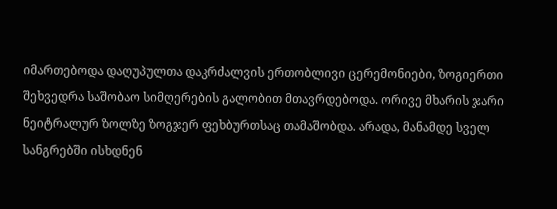იმართებოდა დაღუპულთა დაკრძალვის ერთობლივი ცერემონიები, ზოგიერთი შეხვედრა საშობაო სიმღერების გალობით მთავრდებოდა. ორივე მხარის ჯარი ნეიტრალურ ზოლზე ზოგჯერ ფეხბურთსაც თამაშობდა. არადა, მანამდე სველ სანგრებში ისხდნენ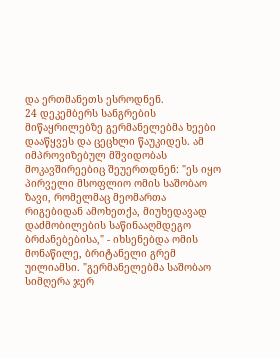და ერთმანეთს ესროდნენ.
24 დეკემბერს სანგრების მიწაყრილებზე გერმანელებმა ხეები დააწყვეს და ცეცხლი წაუკიდეს. ამ იმპროვიზებულ მშვიდობას მოკავშირეებიც შეუერთდნენ: "ეს იყო პირველი მსოფლიო ომის საშობაო ზავი, რომელმაც მეომართა რიგებიდან ამოხეთქა, მიუხედავად დაძმობილების საწინააღმდეგო ბრძანებებისა," - იხსენებდა ომის მონაწილე, ბრიტანელი გრემ უილიამსი. "გერმანელებმა საშობაო სიმღერა ჯერ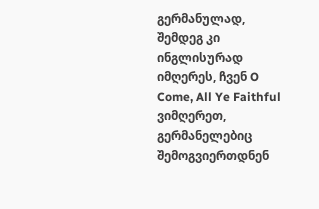გერმანულად, შემდეგ კი ინგლისურად იმღერეს, ჩვენ O Come, All Ye Faithful ვიმღერეთ, გერმანელებიც შემოგვიერთდნენ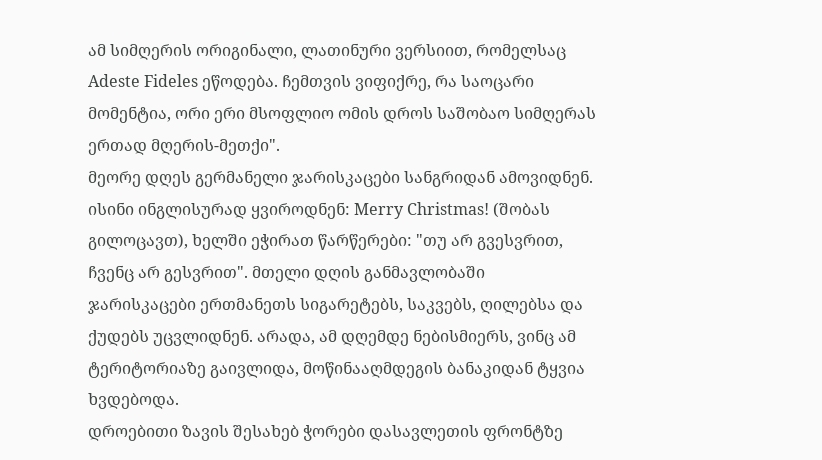ამ სიმღერის ორიგინალი, ლათინური ვერსიით, რომელსაც Adeste Fideles ეწოდება. ჩემთვის ვიფიქრე, რა საოცარი მომენტია, ორი ერი მსოფლიო ომის დროს საშობაო სიმღერას ერთად მღერის-მეთქი".
მეორე დღეს გერმანელი ჯარისკაცები სანგრიდან ამოვიდნენ. ისინი ინგლისურად ყვიროდნენ: Merry Christmas! (შობას გილოცავთ), ხელში ეჭირათ წარწერები: "თუ არ გვესვრით, ჩვენც არ გესვრით". მთელი დღის განმავლობაში ჯარისკაცები ერთმანეთს სიგარეტებს, საკვებს, ღილებსა და ქუდებს უცვლიდნენ. არადა, ამ დღემდე ნებისმიერს, ვინც ამ ტერიტორიაზე გაივლიდა, მოწინააღმდეგის ბანაკიდან ტყვია ხვდებოდა.
დროებითი ზავის შესახებ ჭორები დასავლეთის ფრონტზე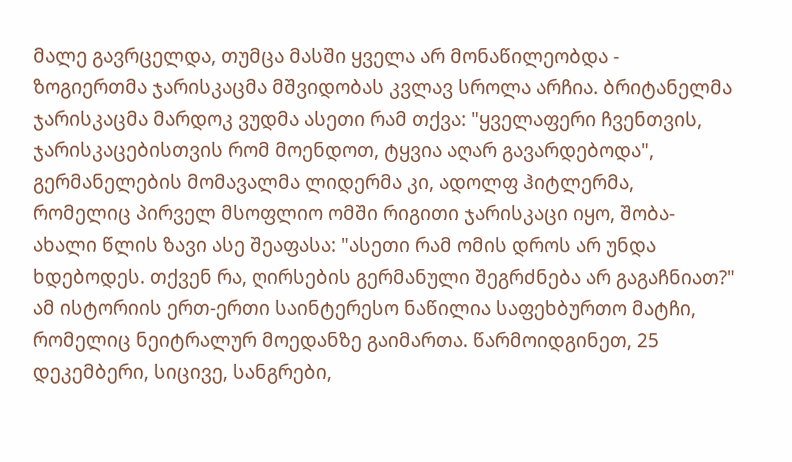მალე გავრცელდა, თუმცა მასში ყველა არ მონაწილეობდა - ზოგიერთმა ჯარისკაცმა მშვიდობას კვლავ სროლა არჩია. ბრიტანელმა ჯარისკაცმა მარდოკ ვუდმა ასეთი რამ თქვა: "ყველაფერი ჩვენთვის, ჯარისკაცებისთვის რომ მოენდოთ, ტყვია აღარ გავარდებოდა", გერმანელების მომავალმა ლიდერმა კი, ადოლფ ჰიტლერმა, რომელიც პირველ მსოფლიო ომში რიგითი ჯარისკაცი იყო, შობა-ახალი წლის ზავი ასე შეაფასა: "ასეთი რამ ომის დროს არ უნდა ხდებოდეს. თქვენ რა, ღირსების გერმანული შეგრძნება არ გაგაჩნიათ?"
ამ ისტორიის ერთ-ერთი საინტერესო ნაწილია საფეხბურთო მატჩი, რომელიც ნეიტრალურ მოედანზე გაიმართა. წარმოიდგინეთ, 25 დეკემბერი, სიცივე, სანგრები,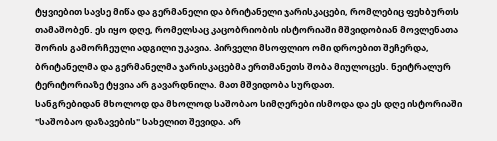ტყვიებით სავსე მიწა და გერმანელი და ბრიტანელი ჯარისკაცები, რომლებიც ფეხბურთს თამაშობენ. ეს იყო დღე, რომელსაც კაცობრიობის ისტორიაში მშვიდობიან მოვლენათა შორის გამორჩეული ადგილი უკავია. პირველი მსოფლიო ომი დროებით შეჩერდა, ბრიტანელმა და გერმანელმა ჯარისკაცებმა ერთმანეთს შობა მიულოცეს. ნეიტრალურ ტერიტორიაზე ტყვია არ გავარდნილა. მათ მშვიდობა სურდათ.
სანგრებიდან მხოლოდ და მხოლოდ საშობაო სიმღერები ისმოდა და ეს დღე ისტორიაში "საშობაო დაზავების" სახელით შევიდა. არ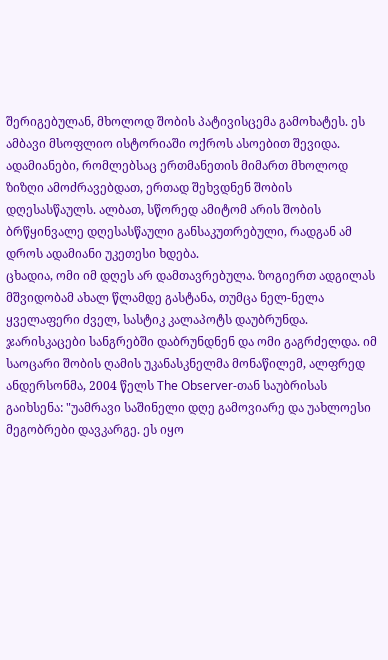შერიგებულან, მხოლოდ შობის პატივისცემა გამოხატეს. ეს ამბავი მსოფლიო ისტორიაში ოქროს ასოებით შევიდა. ადამიანები, რომლებსაც ერთმანეთის მიმართ მხოლოდ ზიზღი ამოძრავებდათ, ერთად შეხვდნენ შობის დღესასწაულს. ალბათ, სწორედ ამიტომ არის შობის ბრწყინვალე დღესასწაული განსაკუთრებული, რადგან ამ დროს ადამიანი უკეთესი ხდება.
ცხადია, ომი იმ დღეს არ დამთავრებულა. ზოგიერთ ადგილას მშვიდობამ ახალ წლამდე გასტანა, თუმცა ნელ-ნელა ყველაფერი ძველ, სასტიკ კალაპოტს დაუბრუნდა. ჯარისკაცები სანგრებში დაბრუნდნენ და ომი გაგრძელდა. იმ საოცარი შობის ღამის უკანასკნელმა მონაწილემ, ალფრედ ანდერსონმა, 2004 წელს The Observer-თან საუბრისას გაიხსენა: "უამრავი საშინელი დღე გამოვიარე და უახლოესი მეგობრები დავკარგე. ეს იყო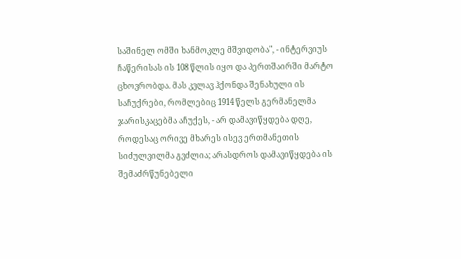საშინელ ომში ხანმოკლე მშვიდობა", - ინტერვიუს ჩაწერისას ის 108 წლის იყო და პერთშაირში მარტო ცხოვრობდა. მას კვლავ ჰქონდა შენახული ის საჩუქრები, რომლებიც 1914 წელს გერმანელმა ჯარისკაცებმა აჩუქეს, - არ დამავიწყდება დღე, როდესაც ორივე მხარეს ისევ ერთმანეთის სიძულვილმა გვძლია; არასდროს დამავიწყდება ის შემაძრწუნებელი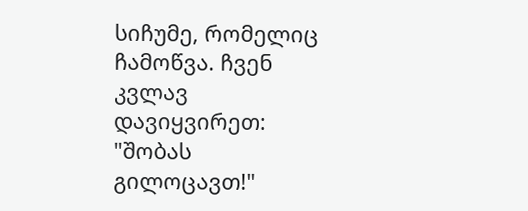სიჩუმე, რომელიც ჩამოწვა. ჩვენ კვლავ დავიყვირეთ: "შობას გილოცავთ!"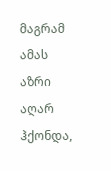მაგრამ ამას აზრი აღარ ჰქონდა,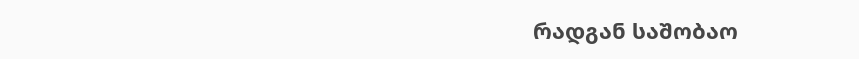რადგან საშობაო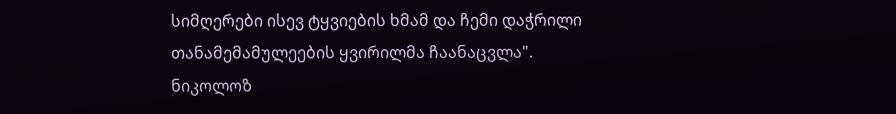სიმღერები ისევ ტყვიების ხმამ და ჩემი დაჭრილი თანამემამულეების ყვირილმა ჩაანაცვლა".
ნიკოლოზ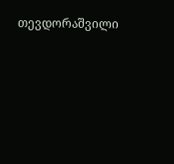თევდორაშვილი